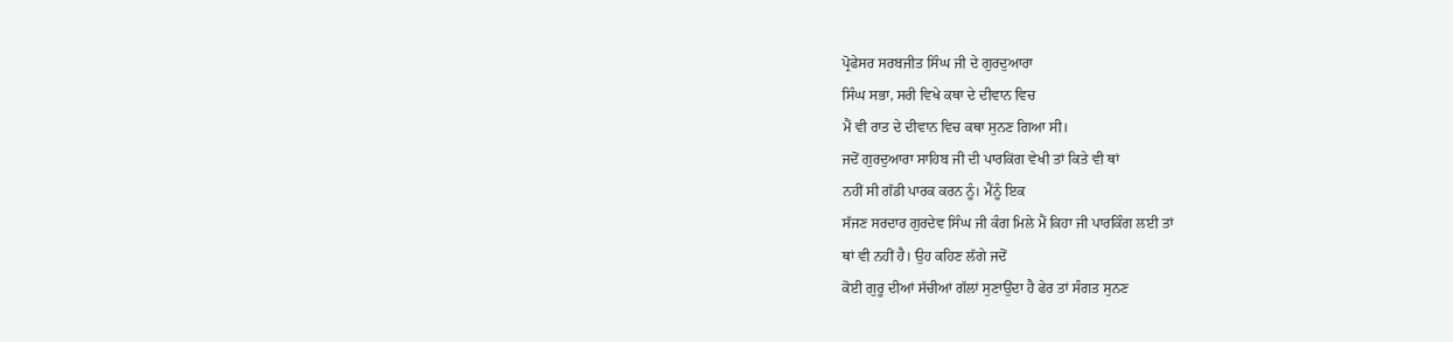ਪ੍ਰੋਫੇਸਰ ਸਰਬਜੀਤ ਸਿੰਘ ਜੀ ਦੇ ਗੁਰਦੁਆਰਾ
ਸਿੰਘ ਸਭਾ, ਸਰੀ ਵਿਖੇ ਕਥਾ ਦੇ ਦੀਵਾਨ ਵਿਚ
ਮੈਂ ਵੀ ਰਾਤ ਦੇ ਦੀਵਾਨ ਵਿਚ ਕਥਾ ਸੁਨਣ ਗਿਆ ਸੀ।
ਜਦੋਂ ਗੁਰਦੁਆਰਾ ਸਾਹਿਬ ਜੀ ਦੀ ਪਾਰਕਿਂਗ ਵੇਖੀ ਤਾਂ ਕਿਤੇ ਵੀ ਥਾਂ
ਨਹੀਂ ਸੀ ਗੱਡੀ ਪਾਰਕ ਕਰਨ ਨੂੰ। ਮੈਂਨੂੰ ਇਕ
ਸੱਜਣ ਸਰਦਾਰ ਗੁਰਦੇਵ ਸਿੰਘ ਜੀ ਕੰਗ ਮਿਲੇ ਮੈਂ ਕਿਹਾ ਜੀ ਪਾਰਕਿੰਗ ਲਈ ਤਾਂ
ਥਾਂ ਵੀ ਨਹੀਂ ਹੈ। ਉਹ ਕਹਿਣ ਲੱਗੇ ਜਦੋਂ
ਕੋਈ ਗੁਰੂ ਦੀਆਂ ਸੱਚੀਆਂ ਗੱਲਾਂ ਸੁਣਾਉਂਦਾ ਹੈ ਫੇਰ ਤਾਂ ਸੰਗਤ ਸੁਨਣ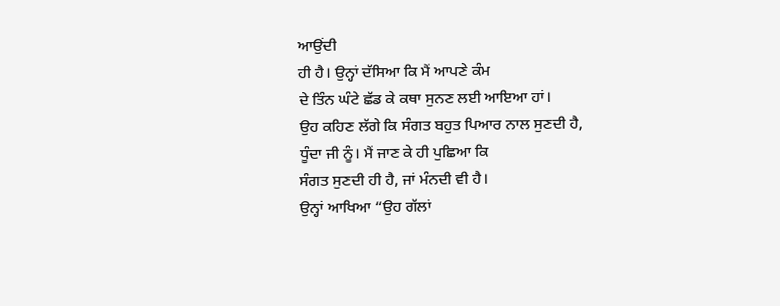ਆਉਂਦੀ
ਹੀ ਹੈ। ਉਨ੍ਹਾਂ ਦੱਸਿਆ ਕਿ ਮੈਂ ਆਪਣੇ ਕੰਮ
ਦੇ ਤਿੰਨ ਘੰਟੇ ਛੱਡ ਕੇ ਕਥਾ ਸੁਨਣ ਲਈ ਆਇਆ ਹਾਂ।
ਉਹ ਕਹਿਣ ਲੱਗੇ ਕਿ ਸੰਗਤ ਬਹੁਤ ਪਿਆਰ ਨਾਲ ਸੁਣਦੀ ਹੈ,
ਧੂੰਦਾ ਜੀ ਨੂੰ। ਮੈਂ ਜਾਣ ਕੇ ਹੀ ਪੁਛਿਆ ਕਿ
ਸੰਗਤ ਸੁਣਦੀ ਹੀ ਹੈ, ਜਾਂ ਮੰਨਦੀ ਵੀ ਹੈ।
ਉਨ੍ਹਾਂ ਆਖਿਆ “ਉਹ ਗੱਲਾਂ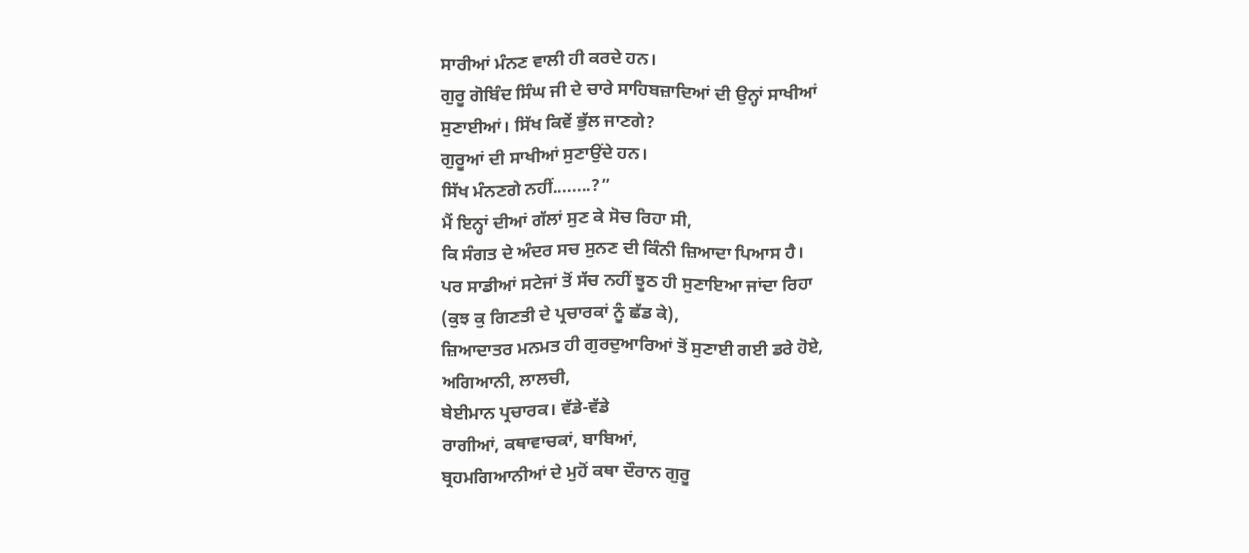ਸਾਰੀਆਂ ਮੰਨਣ ਵਾਲੀ ਹੀ ਕਰਦੇ ਹਨ।
ਗੁਰੂ ਗੋਬਿੰਦ ਸਿੰਘ ਜੀ ਦੇ ਚਾਰੇ ਸਾਹਿਬਜ਼ਾਦਿਆਂ ਦੀ ਉਨ੍ਹਾਂ ਸਾਖੀਆਂ
ਸੁਣਾਈਆਂ। ਸਿੱਖ ਕਿਵੇਂ ਭੁੱਲ ਜਾਣਗੇ?
ਗੁਰੂਆਂ ਦੀ ਸਾਖੀਆਂ ਸੁਣਾਉਂਦੇ ਹਨ।
ਸਿੱਖ ਮੰਨਣਗੇ ਨਹੀਂ........?”
ਮੈਂ ਇਨ੍ਹਾਂ ਦੀਆਂ ਗੱਲਾਂ ਸੁਣ ਕੇ ਸੋਚ ਰਿਹਾ ਸੀ,
ਕਿ ਸੰਗਤ ਦੇ ਅੰਦਰ ਸਚ ਸੁਨਣ ਦੀ ਕਿੰਨੀ ਜ਼ਿਆਦਾ ਪਿਆਸ ਹੈ।
ਪਰ ਸਾਡੀਆਂ ਸਟੇਜਾਂ ਤੋਂ ਸੱਚ ਨਹੀਂ ਝੂਠ ਹੀ ਸੁਣਾਇਆ ਜਾਂਦਾ ਰਿਹਾ
(ਕੁਝ ਕੁ ਗਿਣਤੀ ਦੇ ਪ੍ਰਚਾਰਕਾਂ ਨੂੰ ਛੱਡ ਕੇ),
ਜ਼ਿਆਦਾਤਰ ਮਨਮਤ ਹੀ ਗੁਰਦੁਆਰਿਆਂ ਤੋਂ ਸੁਣਾਈ ਗਈ ਡਰੇ ਹੋਏ,
ਅਗਿਆਨੀ, ਲਾਲਚੀ,
ਬੇਈਮਾਨ ਪ੍ਰਚਾਰਕ। ਵੱਡੇ-ਵੱਡੇ
ਰਾਗੀਆਂ, ਕਥਾਵਾਚਕਾਂ, ਬਾਬਿਆਂ,
ਬ੍ਰਹਮਗਿਆਨੀਆਂ ਦੇ ਮੁਹੋਂ ਕਥਾ ਦੌਰਾਨ ਗੁਰੂ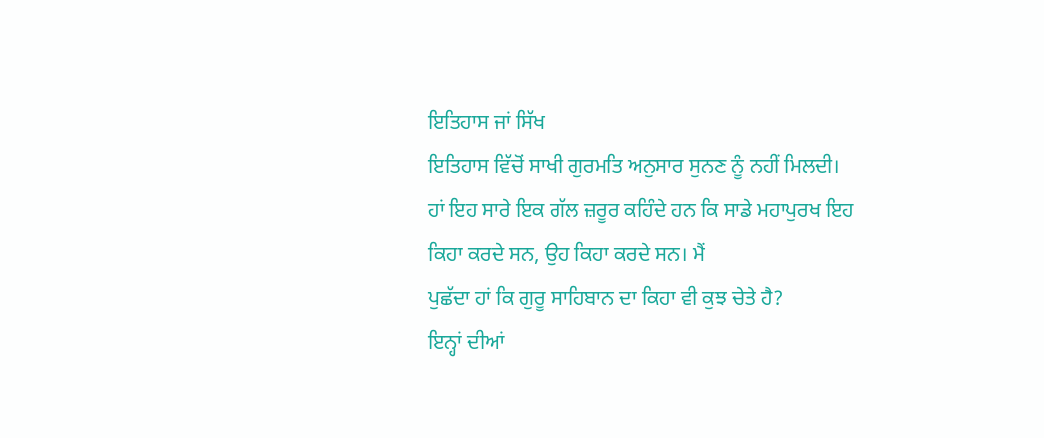ਇਤਿਹਾਸ ਜਾਂ ਸਿੱਖ
ਇਤਿਹਾਸ ਵਿੱਚੋਂ ਸਾਖੀ ਗੁਰਮਤਿ ਅਨੁਸਾਰ ਸੁਨਣ ਨੂੰ ਨਹੀਂ ਮਿਲਦੀ।
ਹਾਂ ਇਹ ਸਾਰੇ ਇਕ ਗੱਲ ਜ਼ਰੂਰ ਕਹਿੰਦੇ ਹਨ ਕਿ ਸਾਡੇ ਮਹਾਪੁਰਖ ਇਹ
ਕਿਹਾ ਕਰਦੇ ਸਨ, ਉਹ ਕਿਹਾ ਕਰਦੇ ਸਨ। ਮੈਂ
ਪੁਛੱਦਾ ਹਾਂ ਕਿ ਗੁਰੂ ਸਾਹਿਬਾਨ ਦਾ ਕਿਹਾ ਵੀ ਕੁਝ ਚੇਤੇ ਹੈ?
ਇਨ੍ਹਾਂ ਦੀਆਂ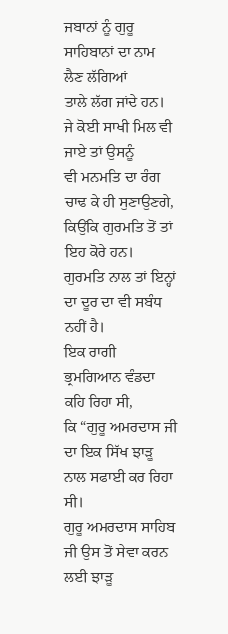ਜਬਾਨਾਂ ਨੂੰ ਗੁਰੂ ਸਾਹਿਬਾਨਾਂ ਦਾ ਨਾਮ ਲੈਣ ਲੱਗਿਆਂ
ਤਾਲੇ ਲੱਗ ਜਾਂਦੇ ਹਨ।
ਜੇ ਕੋਈ ਸਾਖੀ ਮਿਲ ਵੀ ਜਾਏ ਤਾਂ ਉਸਨੂੰ
ਵੀ ਮਨਮਤਿ ਦਾ ਰੰਗ ਚਾਢ ਕੇ ਹੀ ਸੁਣਾਉਣਗੇ,
ਕਿਉਂਕਿ ਗੁਰਮਤਿ ਤੋਂ ਤਾਂ ਇਹ ਕੋਰੇ ਹਨ।
ਗੁਰਮਤਿ ਨਾਲ ਤਾਂ ਇਨ੍ਹਾਂ ਦਾ ਦੂਰ ਦਾ ਵੀ ਸਬੰਧ ਨਹੀਂ ਹੈ।
ਇਕ ਰਾਗੀ ਭ੍ਰਮਗਿਆਨ ਵੰਡਦਾ ਕਹਿ ਰਿਹਾ ਸੀ,
ਕਿ “ਗੁਰੂ ਅਮਰਦਾਸ ਜੀ ਦਾ ਇਕ ਸਿੱਖ ਝਾੜੂ ਨਾਲ ਸਫਾਈ ਕਰ ਰਿਹਾ ਸੀ।
ਗੁਰੂ ਅਮਰਦਾਸ ਸਾਹਿਬ ਜੀ ਉਸ ਤੋਂ ਸੇਵਾ ਕਰਨ ਲਈ ਝਾੜੂ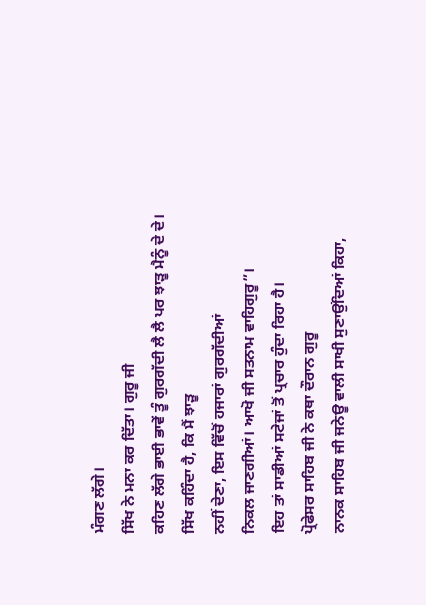ਮੰਗਣ ਲੱਗੇ।
ਸਿੱਖ ਨੇ ਮਨਾ ਕਰ ਦਿੱਤਾ। ਗੁਰੂ ਜੀ
ਕਹਿਣ ਲੱਗੇ ਭਾਈ ਭਾਵੇਂ ਤੂੰ ਗੁਰਗੱਦੀ ਲੈ ਲੈ ਪਰ ਝਾੜੂ ਮੈਨੂੰ ਦੇ ਦੇ।
ਸਿੱਖ ਕਹਿੰਦਾ ਹੈ, ਕਿ ਮੈਂ ਝਾੜੂ
ਨਹੀਂ ਦੇਣਾ, ਇਸ ਵਿੱਚੋਂ ਹਜਾਰਾਂ ਗੁਰਗੱਦੀਆਂ
ਨਿਕਲ ਜਾਣਗੀਆਂ। ਆਖੋ ਜੀ ਸਤਨਾਮ ਵਾਹਿਗੁਰੂ”।
ਇਹ ਤਾਂ ਸਾਡੀਆਂ ਸਟੇਜਾਂ ਤੋਂ ਪ੍ਰਚਾਰ ਹੁੰਦਾ ਰਿਹਾ ਹੈ।
ਪ੍ਰੋਫੇਸਰ ਸਾਹਿਬ ਜੀ ਨੇ ਕਥਾ ਦੌਰਾਨ ਗੁਰੂ
ਨਾਨਕ ਸਾਹਿਬ ਜੀ ਜਨੇਊ ਵਾਲੀ ਸਾਖੀ ਸੁਣਾਉਂਦਿਆਂ ਕਿਹਾ,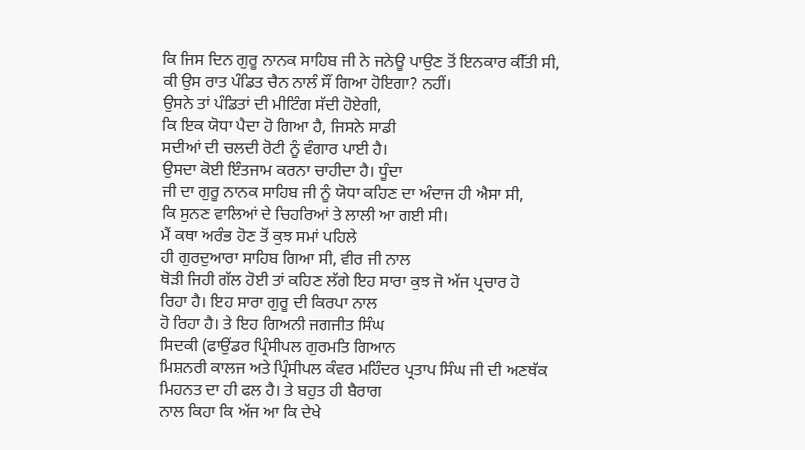ਕਿ ਜਿਸ ਦਿਨ ਗੁਰੂ ਨਾਨਕ ਸਾਹਿਬ ਜੀ ਨੇ ਜਨੇਊ ਪਾਉਣ ਤੋਂ ਇਨਕਾਰ ਕੀੱਤੀ ਸੀ,
ਕੀ ਉਸ ਰਾਤ ਪੰਡਿਤ ਚੈਨ ਨਾਲੰ ਸੌਂ ਗਿਆ ਹੋਇਗਾ? ਨਹੀਂ।
ਉਸਨੇ ਤਾਂ ਪੰਡਿਤਾਂ ਦੀ ਮੀਟਿੰਗ ਸੱਦੀ ਹੋਏਗੀ,
ਕਿ ਇਕ ਯੋਧਾ ਪੈਦਾ ਹੋ ਗਿਆ ਹੈ, ਜਿਸਨੇ ਸਾਡੀ
ਸਦੀਆਂ ਦੀ ਚਲਦੀ ਰੋਟੀ ਨੂੰ ਵੰਗਾਰ ਪਾਈ ਹੈ।
ਉਸਦਾ ਕੋਈ ਇੰਤਜਾਮ ਕਰਨਾ ਚਾਹੀਦਾ ਹੈ। ਧੂੰਦਾ
ਜੀ ਦਾ ਗੁਰੂ ਨਾਨਕ ਸਾਹਿਬ ਜੀ ਨੂੰ ਯੋਧਾ ਕਹਿਣ ਦਾ ਅੰਦਾਜ ਹੀ ਐਸਾ ਸੀ,
ਕਿ ਸੁਨਣ ਵਾਲਿਆਂ ਦੇ ਚਿਹਰਿਆਂ ਤੇ ਲਾਲੀ ਆ ਗਈ ਸੀ।
ਮੈਂ ਕਥਾ ਅਰੰਭ ਹੋਣ ਤੋਂ ਕੁਝ ਸਮਾਂ ਪਹਿਲੇ
ਹੀ ਗੁਰਦੁਆਰਾ ਸਾਹਿਬ ਗਿਆ ਸੀ, ਵੀਰ ਜੀ ਨਾਲ
ਥੋੜੀ ਜਿਹੀ ਗੱਲ ਹੋਈ ਤਾਂ ਕਹਿਣ ਲੱਗੇ ਇਹ ਸਾਰਾ ਕੁਝ ਜੋ ਅੱਜ ਪ੍ਰਚਾਰ ਹੋ
ਰਿਹਾ ਹੈ। ਇਹ ਸਾਰਾ ਗੁਰੂ ਦੀ ਕਿਰਪਾ ਨਾਲ
ਹੋ ਰਿਹਾ ਹੈ। ਤੇ ਇਹ ਗਿਅਨੀ ਜਗਜੀਤ ਸਿੰਘ
ਸਿਦਕੀ (ਫਾਉਂਡਰ ਪ੍ਰਿੰਸੀਪਲ ਗੁਰਮਤਿ ਗਿਆਨ
ਮਿਸ਼ਨਰੀ ਕਾਲਜ ਅਤੇ ਪ੍ਰਿੰਸੀਪਲ ਕੰਵਰ ਮਹਿੰਦਰ ਪ੍ਰਤਾਪ ਸਿੰਘ ਜੀ ਦੀ ਅਣਥੱਕ
ਮਿਹਨਤ ਦਾ ਹੀ ਫਲ ਹੈ। ਤੇ ਬਹੁਤ ਹੀ ਬੈਰਾਗ
ਨਾਲ ਕਿਹਾ ਕਿ ਅੱਜ ਆ ਕਿ ਦੇਖੇ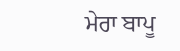ਮੇਰਾ ਬਾਪੂ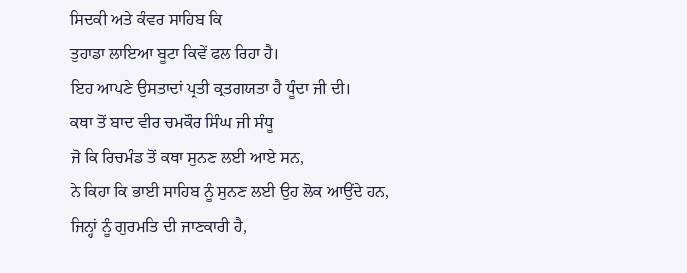ਸਿਦਕੀ ਅਤੇ ਕੰਵਰ ਸਾਹਿਬ ਕਿ
ਤੁਹਾਡਾ ਲਾਇਆ ਬੂਟਾ ਕਿਵੇਂ ਫਲ ਰਿਹਾ ਹੈ।
ਇਹ ਆਪਣੇ ਉਸਤਾਦਾਂ ਪ੍ਰਤੀ ਕ੍ਰਤਗਯਤਾ ਹੈ ਧੂੰਦਾ ਜੀ ਦੀ।
ਕਥਾ ਤੋਂ ਬਾਦ ਵੀਰ ਚਮਕੌਰ ਸਿੰਘ ਜੀ ਸੰਧੂ
ਜੋ ਕਿ ਰਿਚਮੰਡ ਤੋਂ ਕਥਾ ਸੁਨਣ ਲਈ ਆਏ ਸਨ,
ਨੇ ਕਿਹਾ ਕਿ ਭਾਈ ਸਾਹਿਬ ਨੂੰ ਸੁਨਣ ਲਈ ਉਹ ਲੋਕ ਆਉਂਦੇ ਹਨ,
ਜਿਨ੍ਹਾਂ ਨੂੰ ਗੁਰਮਤਿ ਦੀ ਜਾਣਕਾਰੀ ਹੈ,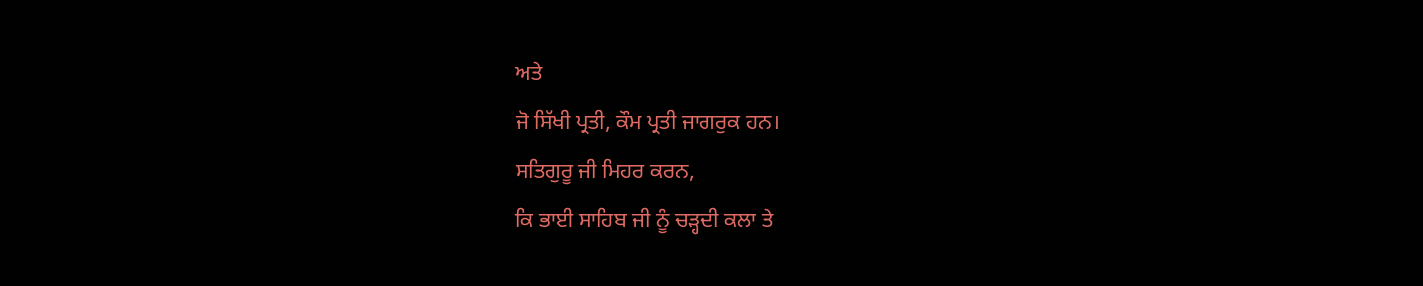ਅਤੇ
ਜੋ ਸਿੱਖੀ ਪ੍ਰਤੀ, ਕੌਮ ਪ੍ਰਤੀ ਜਾਗਰੁਕ ਹਨ।
ਸਤਿਗੁਰੂ ਜੀ ਮਿਹਰ ਕਰਨ,
ਕਿ ਭਾਈ ਸਾਹਿਬ ਜੀ ਨੂੰ ਚੜ੍ਹਦੀ ਕਲਾ ਤੇ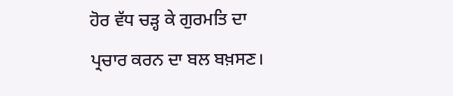ਹੋਰ ਵੱਧ ਚੜ੍ਹ ਕੇ ਗੁਰਮਤਿ ਦਾ
ਪ੍ਰਚਾਰ ਕਰਨ ਦਾ ਬਲ ਬਖ਼ਸਣ।